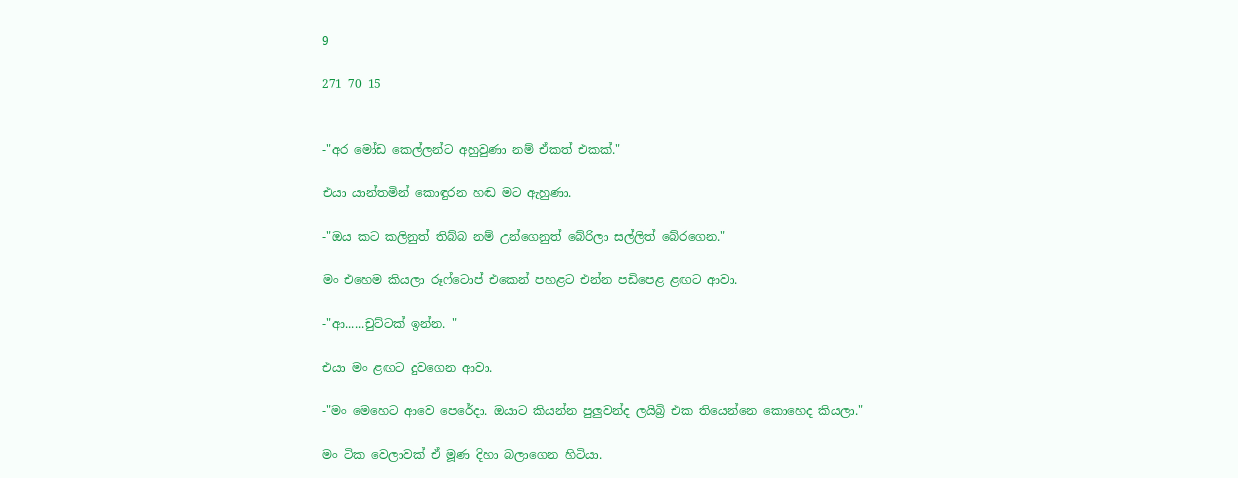9

271 70 15


-"අර මෝඩ කෙල්ලන්ට අහුවුණා නම් ඒකත් එකක්."

එයා යාන්තමින් කොඳුරන හඬ මට ඇහුණා.

-"ඔය කට කලිනුත් තිබ්බ නම් උන්ගෙනුත් බේරිලා සල්ලිත් බේරගෙන."

මං එහෙම කියලා රූෆ්ටොප් එකෙන් පහළට එන්න පඩිපෙළ ළඟට ආවා.

-"ආ......චුට්ටක් ඉන්න. "

එයා මං ළඟට දුවගෙන ආවා.

-"මං මෙහෙට ආවෙ පෙරේදා. ඔයාට කියන්න පුලුවන්ද ලයිබ්‍රි එක තියෙන්නෙ කොහෙද කියලා."

මං ටික වෙලාවක් ඒ මූණ දිහා බලාගෙන හිටියා.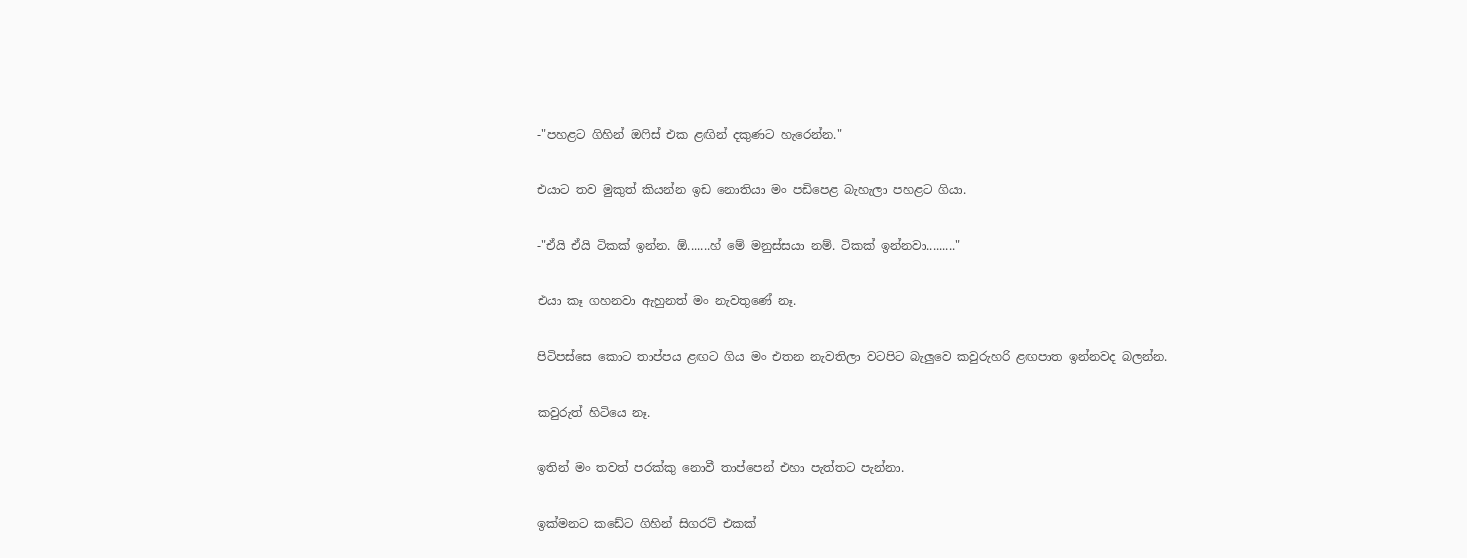-"පහළට ගිහින් ඔෆිස් එක ළඟින් දකුණට හැරෙන්න."

එයාට තව මුකුත් කියන්න ඉඩ නොතියා මං පඩිපෙළ බැහැලා පහළට ගියා.

-"ඒයි ඒයි ටිකක් ඉන්න. ඕ.......හ් මේ මනුස්සයා නම්. ටිකක් ඉන්නවා........."

එයා කෑ ගහනවා ඇහුනත් මං නැවතුණේ නෑ.

පිටිපස්සෙ කොට තාප්පය ළඟට ගිය මං එතන නැවතිලා වටපිට බැලුවෙ කවුරුහරි ළඟපාත ඉන්නවද බලන්න.

කවුරුත් හිටියෙ නෑ.

ඉතින් මං තවත් පරක්කු නොවී තාප්පෙන් එහා පැත්තට පැන්නා.

ඉක්මනට කඩේට ගිහින් සිගරට් එකක්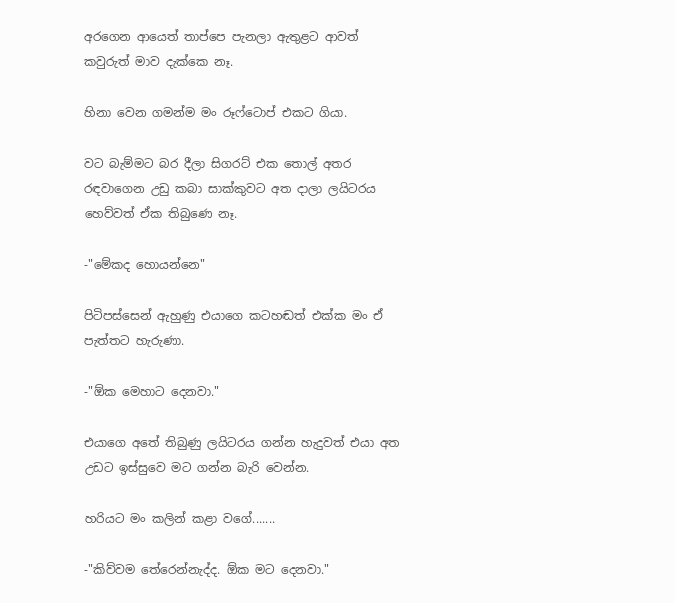අරගෙන ආයෙත් තාප්පෙ පැනලා ඇතුළට ආවත් කවුරුත් මාව දැක්කෙ නෑ.

හිනා වෙන ගමන්ම මං රූෆ්ටොප් එකට ගියා.

වට බැම්මට බර දීලා සිගරට් එක තොල් අතර රඳවාගෙන උඩු කබා සාක්කුවට අත දාලා ලයිටරය හෙව්වත් ඒක තිබුණෙ නෑ.

-"මේකද හොයන්නෙ"

පිටිපස්සෙන් ඇහුණු එයාගෙ කටහඬත් එක්ක මං ඒ පැත්තට හැරුණා.

-"ඕක මෙහාට දෙනවා."

එයාගෙ අතේ තිබුණු ලයිටරය ගන්න හැදුවත් එයා අත උඩට ඉස්සුවෙ මට ගන්න බැරි වෙන්න.

හරියට මං කලින් කළා වගේ.......

-"කිව්වම තේරෙන්නැද්ද. ඕක මට දෙනවා."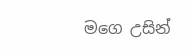මගෙ උසින්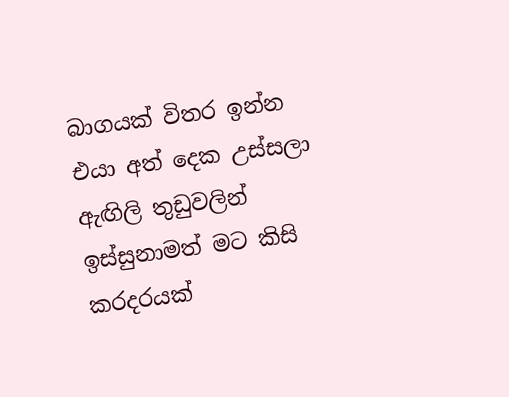බාගයක් විතර ඉන්න එයා අත් දෙක උස්සලා ඇඟිලි තුඩුවලින් ඉස්සුනාමත් මට කිසි කරදරයක්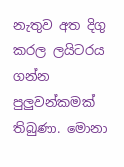නැතුව අත දිගු කරල ලයිටරය ගන්න පුලුවන්කමක් තිබුණා. මොනා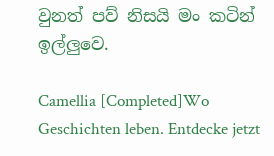වුනත් පව් නිසයි මං කටින් ඉල්ලුවෙ.

Camellia [Completed]Wo Geschichten leben. Entdecke jetzt